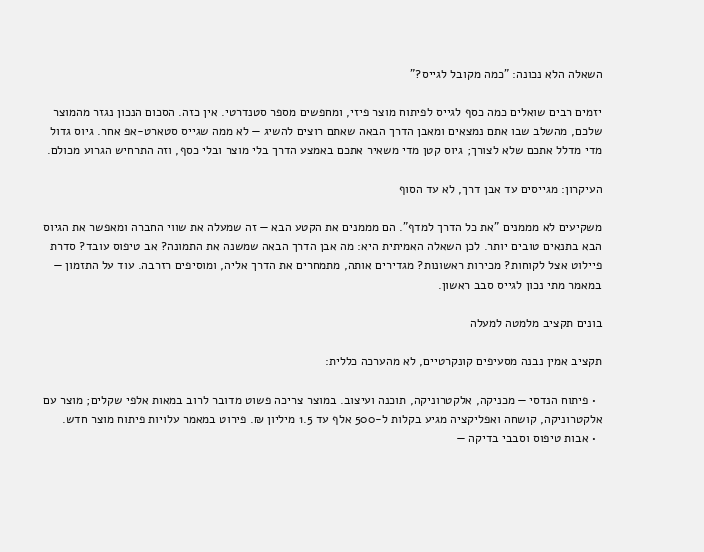השאלה הלא נכונה: "כמה מקובל לגייס?"

יזמים רבים שואלים כמה כסף לגייס לפיתוח מוצר פיזי, ומחפשים מספר סטנדרטי. אין כזה. הסכום הנכון נגזר מהמוצר שלכם, מהשלב שבו אתם נמצאים ומאבן הדרך הבאה שאתם רוצים להשיג — לא ממה שגייס סטארט-אפ אחר. גיוס גדול מדי מדלל אתכם שלא לצורך; גיוס קטן מדי משאיר אתכם באמצע הדרך בלי מוצר ובלי כסף, וזה התרחיש הגרוע מכולם.

העיקרון: מגייסים עד אבן דרך, לא עד הסוף

משקיעים לא מממנים "את כל הדרך למדף". הם מממנים את הקטע הבא — זה שמעלה את שווי החברה ומאפשר את הגיוס הבא בתנאים טובים יותר. לכן השאלה האמיתית היא: מה אבן הדרך הבאה שמשנה את התמונה? אב טיפוס עובד? סדרת פיילוט אצל לקוחות? מכירות ראשונות? מגדירים אותה, מתמחרים את הדרך אליה, ומוסיפים רזרבה. עוד על התזמון — במאמר מתי נכון לגייס סבב ראשון.

בונים תקציב מלמטה למעלה

תקציב אמין נבנה מסעיפים קונקרטיים, לא מהערכה כללית:

  • פיתוח הנדסי — מכניקה, אלקטרוניקה, תוכנה ועיצוב. במוצר צריכה פשוט מדובר לרוב במאות אלפי שקלים; מוצר עם אלקטרוניקה, קושחה ואפליקציה מגיע בקלות ל-500 אלף עד 1.5 מיליון ₪. פירוט במאמר עלויות פיתוח מוצר חדש.
  • אבות טיפוס וסבבי בדיקה —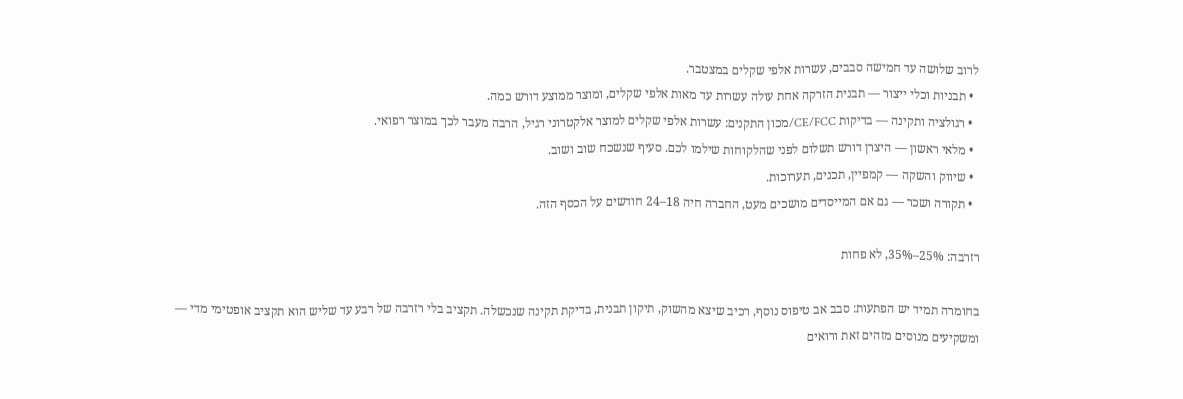לרוב שלושה עד חמישה סבבים, עשרות אלפי שקלים במצטבר.
  • תבניות וכלי ייצור — תבנית הזרקה אחת עולה עשרות עד מאות אלפי שקלים, ומוצר ממוצע דורש כמה.
  • רגולציה ותקינה — בדיקות CE/FCC/מכון התקנים: עשרות אלפי שקלים למוצר אלקטרוני רגיל, הרבה מעבר לכך במוצר רפואי.
  • מלאי ראשון — היצרן דורש תשלום לפני שהלקוחות שילמו לכם. סעיף שנשכח שוב ושוב.
  • שיווק והשקה — קמפיין, תכנים, תערוכות.
  • תקורה ושכר — גם אם המייסדים מושכים מעט, החברה חיה 18–24 חודשים על הכסף הזה.

רזרבה: 25%–35%, לא פחות

בחומרה תמיד יש הפתעות: סבב אב טיפוס נוסף, רכיב שיצא מהשוק, תיקון תבנית, בדיקת תקינה שנכשלה. תקציב בלי רזרבה של רבע עד שליש הוא תקציב אופטימי מדי — ומשקיעים מנוסים מזהים זאת ורואים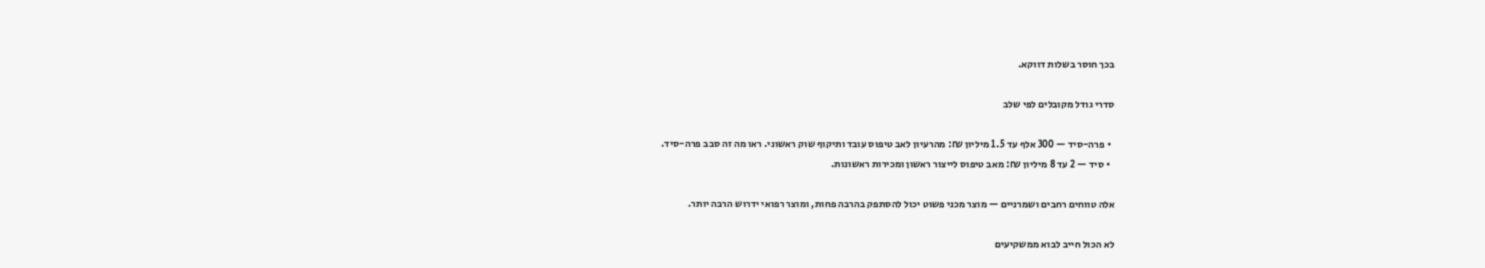בכך חוסר בשלות דווקא.

סדרי גודל מקובלים לפי שלב

  • פרה-סיד — 300 אלף עד 1.5 מיליון ₪: מהרעיון לאב טיפוס עובד ותיקוף שוק ראשוני. ראו מה זה סבב פרה-סיד.
  • סיד — 2 עד 8 מיליון ₪: מאב טיפוס לייצור ראשון ומכירות ראשונות.

אלה טווחים רחבים ושמרניים — מוצר מכני פשוט יכול להסתפק בהרבה פחות, ומוצר רפואי ידרוש הרבה יותר.

לא הכול חייב לבוא ממשקיעים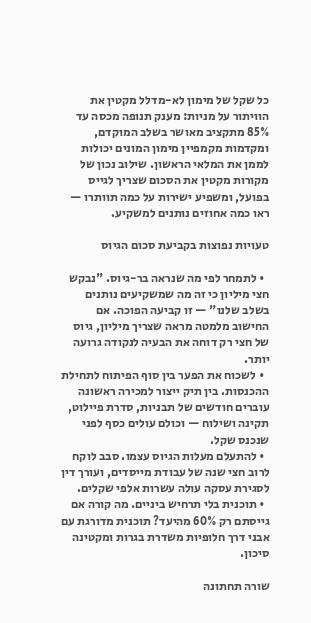כל שקל של מימון לא-מדלל מקטין את הוויתור על מניות: מענק תנופה מכסה עד 85% מתקציב מאושר בשלב המוקדם, ומקדמות מקמפיין מימון המונים יכולות לממן את המלאי הראשון. שילוב נכון של מקורות מקטין את הסכום שצריך לגייס בפועל, ומשפיע ישירות על כמה תוותרו — ראו כמה אחוזים נותנים למשקיע.

טעויות נפוצות בקביעת סכום הגיוס

  • לתמחר לפי מה שנראה בר-גיוס. "נבקש חצי מיליון כי זה מה שמשקיעים נותנים בשלב שלנו" — זו קביעה הפוכה. אם החישוב מלמטה מראה שצריך מיליון, גיוס של חצי רק דוחה את הבעיה לנקודה גרועה יותר.
  • לשכוח את הפער בין סוף הפיתוח לתחילת ההכנסות. בין תיק ייצור למכירה ראשונה עוברים חודשים של תבניות, סדרת פיילוט, תקינה ושילוח — וכולם עולים כסף לפני שנכנס שקל.
  • להתעלם מעלות הגיוס עצמו. סבב לוקח לרוב חצי שנה של עבודת מייסדים, ועורך דין לסגירת עסקה עולה עשרות אלפי שקלים.
  • תוכנית בלי תרחיש ביניים. מה קורה אם גייסתם רק 60% מהיעד? תוכנית מדורגת עם אבני דרך חלופיות משדרת בגרות ומקטינה סיכון.

שורה תחתונה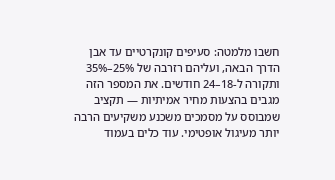חשבו מלמטה: סעיפים קונקרטיים עד אבן הדרך הבאה, ועליהם רזרבה של 25%–35% ותקורה ל-18–24 חודשים. את המספר הזה מגבים בהצעות מחיר אמיתיות — תקציב שמבוסס על מסמכים משכנע משקיעים הרבה יותר מעיגול אופטימי. עוד כלים בעמוד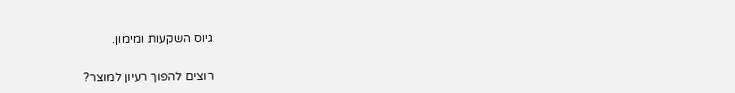גיוס השקעות ומימון.

רוצים להפוך רעיון למוצר?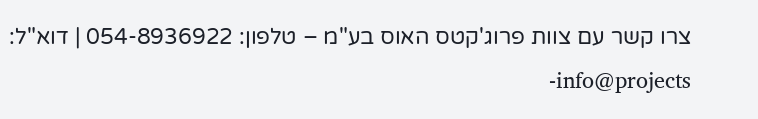צרו קשר עם צוות פרוג'קטס האוס בע"מ – טלפון: 054-8936922 | דוא"ל: info@projects-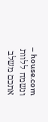house.com – ונשמח ללוות אתכם משלב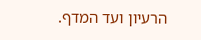הרעיון ועד המדף.